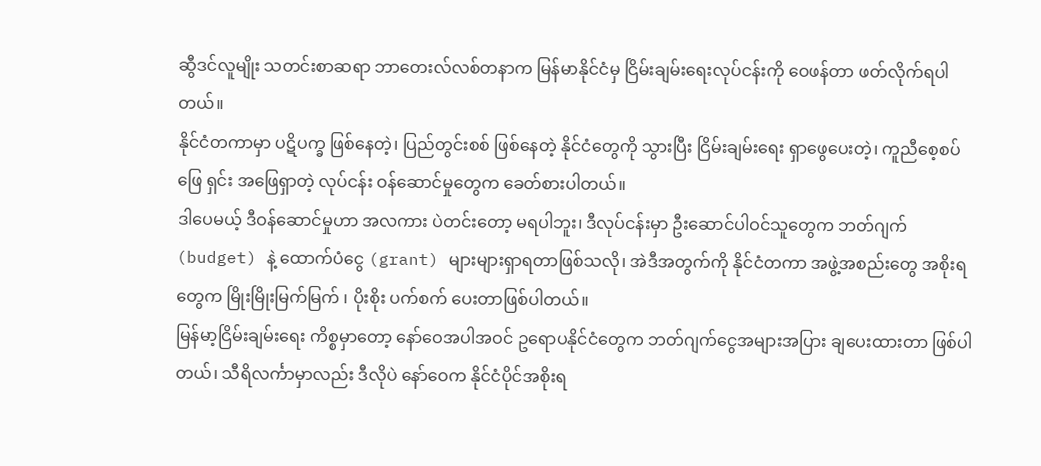ဆွီဒင်လူမျိုး သတင်းစာဆရာ ဘာတေးလ်လစ်တနာက မြန်မာနိုင်ငံမှ ငြိမ်းချမ်းရေးလုပ်ငန်းကို ဝေဖန်တာ ဖတ်လိုက်ရပါတယ်။
နိုင်ငံတကာမှာ ပဋိပက္ခ ဖြစ်နေတဲ့၊ ပြည်တွင်းစစ် ဖြစ်နေတဲ့ နိုင်ငံတွေကို သွားပြီး ငြိမ်းချမ်းရေး ရှာဖွေပေးတဲ့၊ ကူညီစေ့စပ် ဖြေ ရှင်း အဖြေရှာတဲ့ လုပ်ငန်း ဝန်ဆောင်မှုတွေက ခေတ်စားပါတယ်။
ဒါပေမယ့် ဒီဝန်ဆောင်မှုဟာ အလကား ပဲတင်းတော့ မရပါဘူး၊ ဒီလုပ်ငန်းမှာ ဦးဆောင်ပါဝင်သူတွေက ဘတ်ဂျက်(budget) နဲ့ ထောက်ပံငွေ (grant) များများရှာရတာဖြစ်သလို၊ အဲဒီအတွက်ကို နိုင်ငံတကာ အဖွဲ့အစည်းတွေ အစိုးရတွေက မြိုးမြိုးမြက်မြက် ၊ ပိုးစိုး ပက်စက် ပေးတာဖြစ်ပါတယ်။
မြန်မာ့ငြိမ်းချမ်းရေး ကိစ္စမှာတော့ နော်ဝေအပါအဝင် ဥရောပနိုင်ငံတွေက ဘတ်ဂျက်ငွေအများအပြား ချပေးထားတာ ဖြစ်ပါတယ်၊ သီရိလင်္ကာမှာလည်း ဒီလိုပဲ နော်ဝေက နိုင်ငံပိုင်အစိုးရ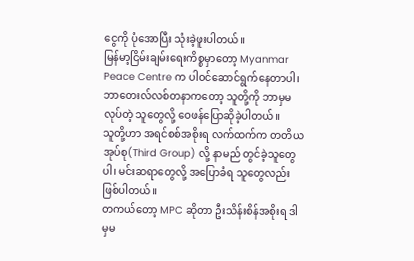ငွေကို ပုံအောပြီး သုံးခဲ့ဖူးပါတယ်။
မြန်မာ့ငြိမ်းချမ်းရေးကိစ္စမှာတော့ Myanmar Peace Centre က ပါဝင်ဆောင်ရွက်နေတာပါ၊ ဘာတေးလ်လစ်တနာကတော့ သူတို့ကို ဘာမှမလုပ်တဲ့ သူတွေလို့ ဝေဖန်ပြောဆိုခဲ့ပါတယ်။
သူတို့ဟာ အရင်စစ်အစိုးရ လက်ထက်က တတိယအုပ်စု(Third Group) လို့ နာမည် တွင်ခဲ့သူတွေပါ၊ မင်းဆရာတွေလို့ အပြောခံရ သူတွေလည်း ဖြစ်ပါတယ်။
တကယ်တော့ MPC ဆိုတာ ဦးသိန်းစိန်အစိုးရ ဒါမှမ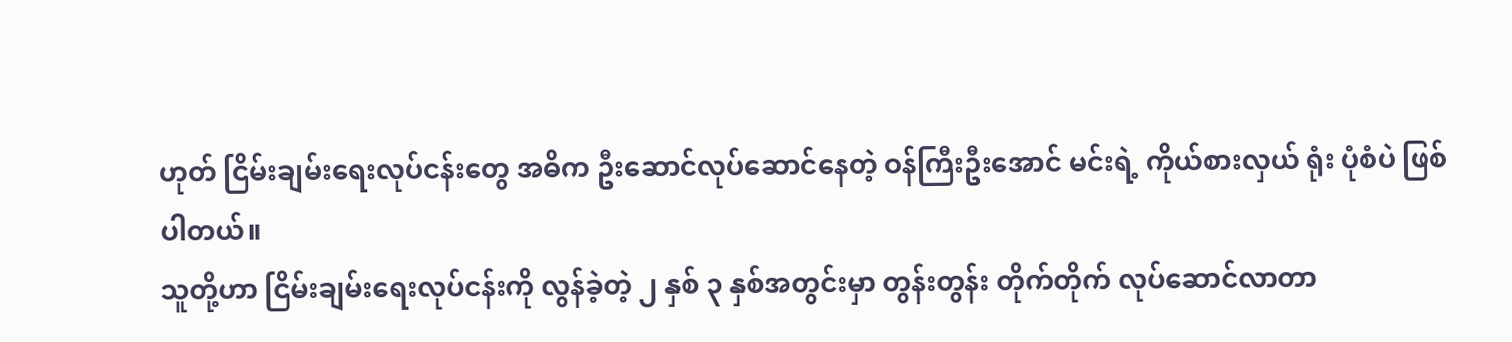ဟုတ် ငြိမ်းချမ်းရေးလုပ်ငန်းတွေ အဓိက ဦးဆောင်လုပ်ဆောင်နေတဲ့ ဝန်ကြီးဦးအောင် မင်းရဲ့ ကိုယ်စားလှယ် ရုံး ပုံစံပဲ ဖြစ်ပါတယ်။
သူတို့ဟာ ငြိမ်းချမ်းရေးလုပ်ငန်းကို လွန်ခဲ့တဲ့ ၂ နှစ် ၃ နှစ်အတွင်းမှာ တွန်းတွန်း တိုက်တိုက် လုပ်ဆောင်လာတာ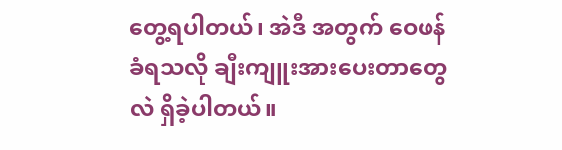တွေ့ရပါတယ်၊ အဲဒီ အတွက် ဝေဖန်ခံရသလို ချီးကျူးအားပေးတာတွေလဲ ရှိခဲ့ပါတယ်။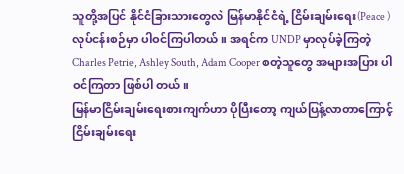သူတို့အပြင် နိုင်ငံခြားသားတွေလဲ မြန်မာနိုင်ငံရဲ့ ငြိမ်းချမ်းရေး(Peace ) လုပ်ငန်းစဉ်မှာ ပါဝင်ကြပါတယ်။ အရင်က UNDP မှာလုပ်ခဲ့ကြတဲ့ Charles Petrie, Ashley South, Adam Cooper စတဲ့သူတွေ အများအပြား ပါဝင်ကြတာ ဖြစ်ပါ တယ်။
မြန်မာငြိမ်းချမ်းရေးစားကျက်ဟာ ပိုပြီးတော့ ကျယ်ပြန့်လာတာကြောင့် ငြိမ်းချမ်းရေး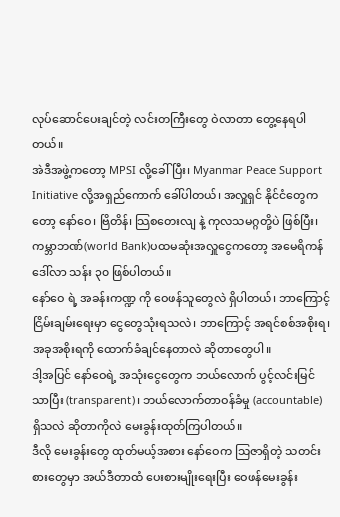လုပ်ဆောင်ပေးချင်တဲ့ လင်းတကြီးတွေ ဝဲလာတာ တွေ့နေရပါတယ်။
အဲဒီအဖွဲ့ကတော့ MPSI လို့ခေါ်ပြီး၊ Myanmar Peace Support Initiative လို့အရှည်ကောက် ခေါ်ပါတယ်၊ အလှူရှင် နိုင်ငံတွေကတော့ နော်ဝေ၊ ဗြိတိန်၊ သြစတေးလျ နဲ့ ကုလသမဂ္ဂတို့ပဲ ဖြစ်ပြီး၊ ကမ္ဘာဘဏ်(world Bank)ပထမဆုံးအလှူငွေကတော့ အမေရိကန်ဒေါ်လာ သန်း ၃၀ ဖြစ်ပါတယ်။
နော်ဝေ ရဲ့ အခန်းကဏ္ဍ ကို ဝေဖန်သူတွေလဲ ရှိပါတယ်၊ ဘာကြောင့်ငြိမ်းချမ်းရေးမှာ ငွေတွေသုံးရသလဲ၊ ဘာကြောင့် အရင်စစ်အစိုးရ၊ အခုအစိုးရကို ထောက်ခံချင်နေတာလဲ ဆိုတာတွေပါ။
ဒါ့အပြင် နော်ဝေရဲ့ အသုံးငွေတွေက ဘယ်လောက် ပွင့်လင်းမြင်သာပြီး (transparent)၊ ဘယ်လောက်တာဝန်ခံမှု (accountable) ရှိသလဲ ဆိုတာကိုလဲ မေးခွန်းထုတ်ကြပါတယ်။
ဒီလို မေးခွန်းတွေ ထုတ်မယ့်အစား နော်ဝေက သြဇာရှိတဲ့ သတင်းစားတွေမှာ အယ်ဒီတာထံ ပေးစားမျိုးရေးပြီး ဝေဖန်မေးခွန်း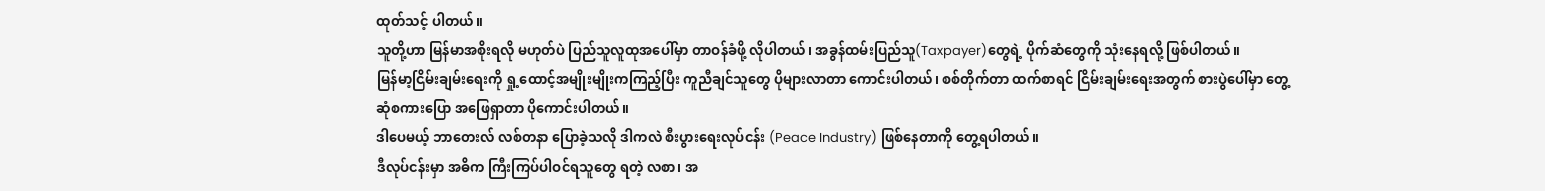ထုတ်သင့် ပါတယ်။
သူတို့ဟာ မြန်မာအစိုးရလို မဟုတ်ပဲ ပြည်သူလူထုအပေါ်မှာ တာဝန်ခံဖို့ လိုပါတယ်၊ အခွန်ထမ်းပြည်သူ(Taxpayer)တွေရဲ့ ပိုက်ဆံတွေကို သုံးနေရလို့ ဖြစ်ပါတယ်။
မြန်မာ့ငြိမ်းချမ်းရေးကို ရှု့ထောင့်အမျိုးမျိုးကကြည့်ပြီး ကူညီချင်သူတွေ ပိုများလာတာ ကောင်းပါတယ်၊ စစ်တိုက်တာ ထက်စာရင် ငြိမ်းချမ်းရေးအတွက် စားပွဲပေါ်မှာ တွေ့ဆုံစကားပြော အဖြေရှာတာ ပိုကောင်းပါတယ်။
ဒါပေမယ့် ဘာတေးလ် လစ်တနာ ပြောခဲ့သလို ဒါကလဲ စီးပွားရေးလုပ်ငန်း (Peace Industry) ဖြစ်နေတာကို တွေ့ရပါတယ်။
ဒီလုပ်ငန်းမှာ အဓိက ကြီးကြပ်ပါဝင်ရသူတွေ ရတဲ့ လစာ၊ အ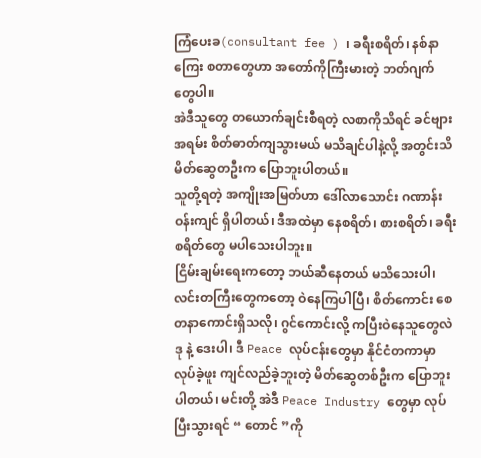ကြံပေးခ(consultant fee ) ၊ ခရီးစရိတ်၊ နစ်နာကြေး စတာတွေဟာ အတော်ကိုကြီးမားတဲ့ ဘတ်ဂျက် တွေပါ။
အဲဒီသူတွေ တယောက်ချင်းစီရတဲ့ လစာကိုသိရင် ခင်ဗျားအရမ်း စိတ်ဓာတ်ကျသွားမယ် မသိချင်ပါနဲ့လို့ အတွင်းသိ မိတ်ဆွေတဦးက ပြောဘူးပါတယ်။
သူတို့ရတဲ့ အကျိုးအမြတ်ဟာ ဒေါ်လာသောင်း ဂဏာန်းဝန်းကျင် ရှိပါတယ်၊ ဒီအထဲမှာ နေစရိတ်၊ စားစရိတ်၊ ခရီးစရိတ်တွေ မပါသေးပါဘူး။
ငြိမ်းချမ်းရေးကတော့ ဘယ်ဆီနေတယ် မသိသေးပါ၊ လင်းတကြီးတွေကတော့ ဝဲနေကြပါပြီ၊ စိတ်ကောင်း စေတနာကောင်းရှိသလို၊ ဂွင်ကောင်းလို့ ကပြီးဝဲနေသူတွေလဲ ဒု နဲ့ ဒေးပါ၊ ဒီ Peace လုပ်ငန်းတွေမှာ နိုင်ငံတကာမှာ လုပ်ခဲ့ဖူး ကျင်လည်ခဲ့ဘူးတဲ့ မိတ်ဆွေတစ်ဦးက ပြောဘူးပါတယ်၊ မင်းတို့ အဲဒီ Peace Industry တွေမှာ လုပ်ပြီးသွားရင် “ တောင် ”ကို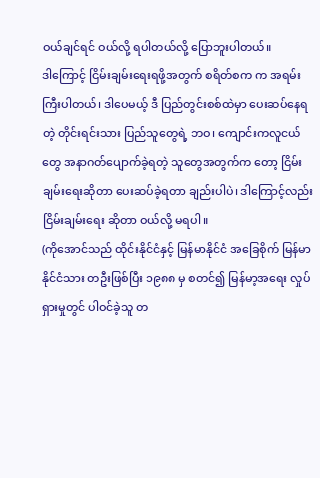ဝယ်ချင်ရင် ဝယ်လို့ ရပါတယ်လို့ ပြောဘူးပါတယ်။
ဒါကြောင့် ငြိမ်းချမ်းရေးရဖို့အတွက် စရိတ်စက က အရမ်းကြီးပါတယ်၊ ဒါပေမယ့် ဒီ ပြည်တွင်းစစ်ထဲမှာ ပေးဆပ်နေရတဲ့ တိုင်းရင်းသား ပြည်သူတွေရဲ့ ဘဝ၊ ကျောင်းကလူငယ်တွေ အနာဂတ်ပျောက်ခဲ့ရတဲ့ သူတွေအတွက်က တော့ ငြိမ်းချမ်းရေးဆိုတာ ပေးဆပ်ခဲ့ရတာ ချည်းပါပဲ၊ ဒါကြောင့်လည်း ငြိမ်းချမ်းရေး ဆိုတာ ဝယ်လို့ မရပါ။
(ကိုအောင်သည် ထိုင်းနိုင်ငံနှင့် မြန်မာနိုင်ငံ အခြေစိုက် မြန်မာနိုင်ငံသား တဦးဖြစ်ပြီး ၁၉၈၈ မှ စတင်၍ မြန်မာ့အရေး လှုပ်ရှားမှုတွင် ပါဝင်ခဲ့သူ တ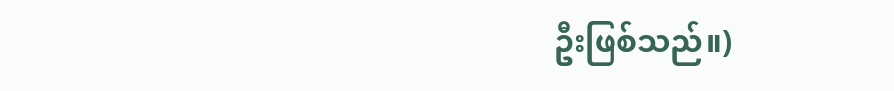ဦးဖြစ်သည်။)